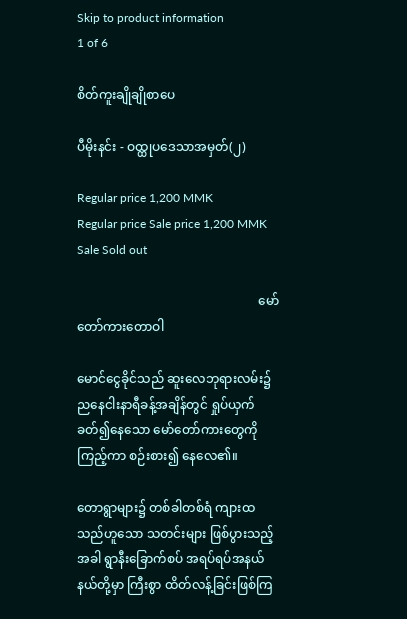Skip to product information
1 of 6

စိတ်ကူးချိုချိုစာပေ

ပီမိုးနင်း - ဝထ္ထုပဒေသာအမှတ်(၂)

Regular price 1,200 MMK
Regular price Sale price 1,200 MMK
Sale Sold out

                                                          မော်တော်ကားတောဝါ

မောင်ငွေခိုင်သည် ဆူးလေဘုရားလမ်း၌ ညနေငါးနာရီခန့်အချိန်တွင် ရှုပ်ယှက်ခတ်၍နေသော မော်တော်ကားတွေကို ကြည့်ကာ စဉ်းစား၍ နေလေ၏။

တောရွာများ၌ တစ်ခါတစ်ရံ ကျားထသည်ဟူသော သတင်းများ ဖြစ်ပွားသည့်အခါ ရွာနီးခြောက်စပ် အရပ်ရပ်အနယ်နယ်တို့မှာ ကြီးစွာ ထိတ်လန့်ခြင်းဖြစ်ကြ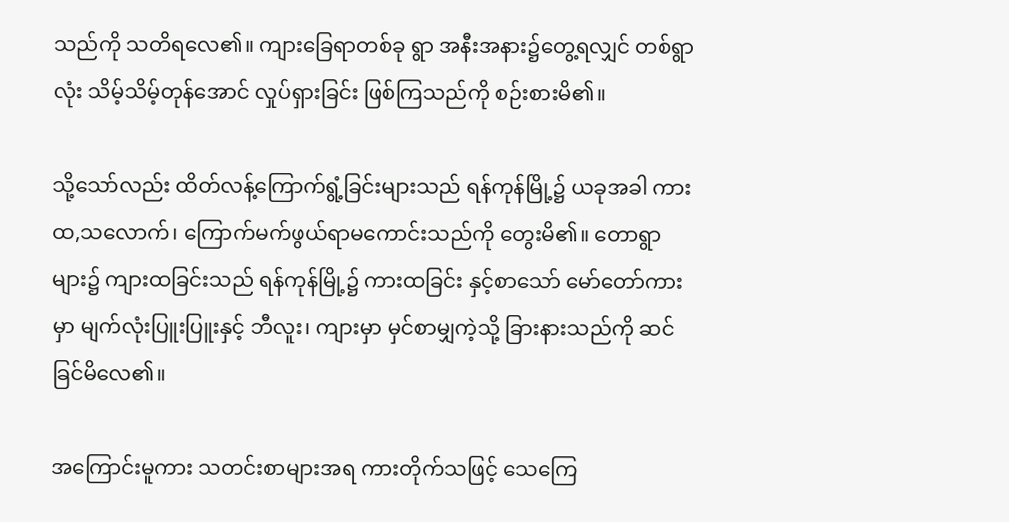သည်ကို သတိရလေ၏။ ကျားခြေရာတစ်ခု ရွာ အနီးအနား၌တွေ့ရလျှင် တစ်ရွာလုံး သိမ့်သိမ့်တုန်အောင် လှုပ်ရှားခြင်း ဖြစ်ကြသည်ကို စဉ်းစားမိ၏။

သို့သော်လည်း ထိတ်လန့်ကြောက်ရွံ့ခြင်းများသည် ရန်ကုန်မြို့၌ ယခုအခါ ကားထ,သလောက်၊ ကြောက်မက်ဖွယ်ရာမကောင်းသည်ကို တွေးမိ၏။ တောရွာများ၌ ကျားထခြင်းသည် ရန်ကုန်မြို့၌ ကားထခြင်း နှင့်စာသော် မော်တော်ကားမှာ မျက်လုံးပြူးပြူးနှင့် ဘီလူး၊ ကျားမှာ မှင်စာမျှကဲ့သို့ ခြားနားသည်ကို ဆင်ခြင်မိလေ၏။

အကြောင်းမူကား သတင်းစာများအရ ကားတိုက်သဖြင့် သေကြေ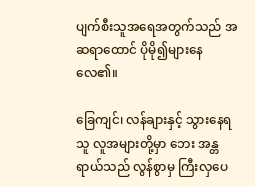ပျက်စီးသူအရေအတွက်သည် အဆရာထောင် ပိုမို၍များနေလေ၏။

ခြေကျင်၊ လန်ချားနှင့် သွားနေရသူ လူအများတို့မှာ ဘေး အန္တရာယ်သည် လွန်စွာမှ ကြီးလှပေ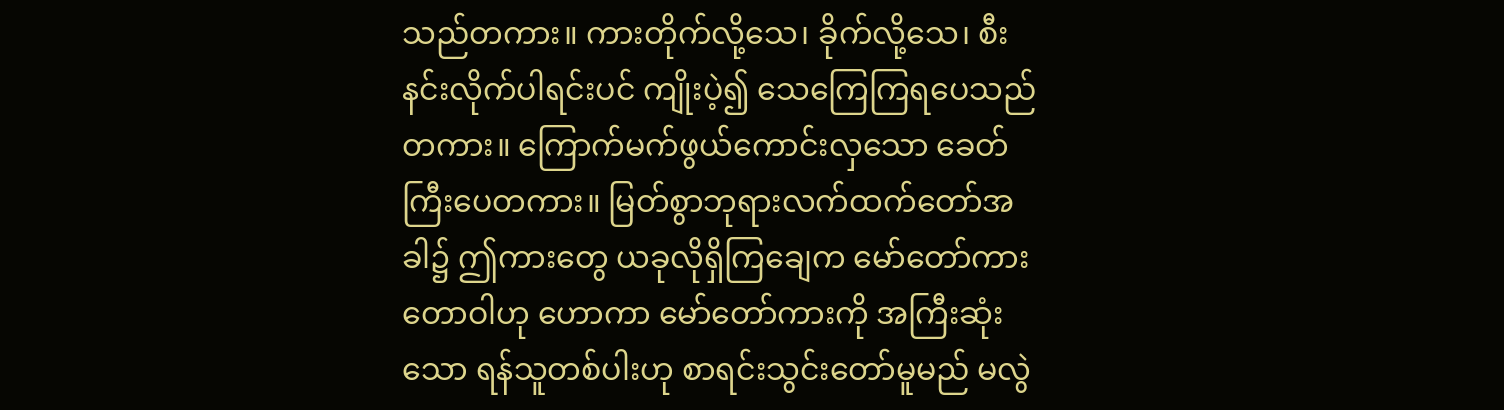သည်တကား။ ကားတိုက်လို့သေ၊ ခိုက်လို့သေ၊ စီးနင်းလိုက်ပါရင်းပင် ကျိုးပဲ့၍ သေကြေကြရပေသည် တကား။ ကြောက်မက်ဖွယ်ကောင်းလှသော ခေတ်ကြီးပေတကား။ မြတ်စွာဘုရားလက်ထက်တော်အခါ၌ ဤကားတွေ ယခုလိုရှိကြချေက မော်တော်ကားတောဝါဟု ဟောကာ မော်တော်ကားကို အကြီးဆုံးသော ရန်သူတစ်ပါးဟု စာရင်းသွင်းတော်မူမည် မလွဲ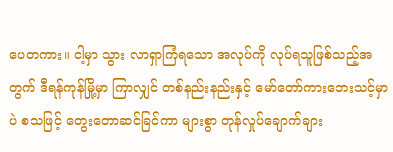ပေတကား။ ငါ့မှာ သွား လာရှာကြံရသော အလုပ်ကို လုပ်ရသူဖြစ်သည့်အတွက် ဒီရန်ကုန်မြို့မှာ ကြာလျှင် တစ်နည်းနည်းနှင့် မော်တော်ကားဘေးသင့်မှာပဲ စသဖြင့် တွေးတောဆင်ခြင်ကာ များစွာ တုန်လှုပ်ချောက်ချား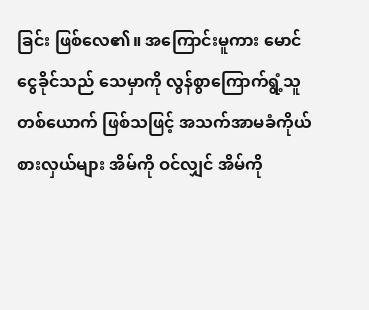ခြင်း ဖြစ်လေ၏။ အကြောင်းမူကား မောင်ငွေခိုင်သည် သေမှာကို လွန်စွာကြောက်ရွံ့သူ တစ်ယောက် ဖြစ်သဖြင့် အသက်အာမခံကိုယ်စားလှယ်များ အိမ်ကို ဝင်လျှင် အိမ်ကို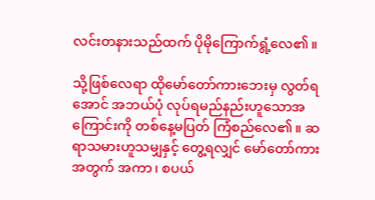လင်းတနားသည်ထက် ပိုမိုကြောက်ရွံ့လေ၏။

သို့ဖြစ်လေရာ ထိုမော်တော်ကားဘေးမှ လွတ်ရအောင် အဘယ်ပုံ လုပ်ရမည်နည်းဟူသောအကြောင်းကို တစ်နေ့မပြတ် ကြံစည်လေ၏။ ဆရာသမားဟူသမျှနှင့် တွေ့ရလျှင် မော်တော်ကားအတွက် အကာ၊ စပယ်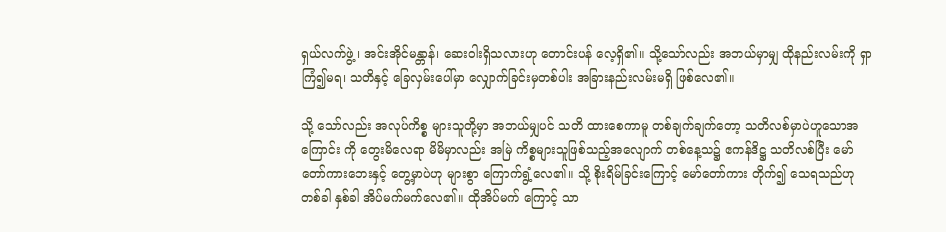ရှယ်လက်ဖွဲ့ ၊ အင်းအိုင်မန္တာန်၊ ဆေးဝါးရှိသလားဟု တောင်းပန် လေ့ရှိ၏။ သို့သော်လည်း အဘယ်မှာမျှ ထိုနည်းလမ်းကို ရှာကြံ၍မရ၊ သတိနှင့် ခြေလှမ်းပေါ်မှာ လျှောက်ခြင်းမှတစ်ပါး အခြားနည်းလမ်းမရှိ ဖြစ်လေ၏။

သို့ သော်လည်း အလုပ်ကိစ္စ များသူတို့မှာ အဘယ်မျှပင် သတိ ထားစေကာမူ တစ်ချက်ချက်တော့ သတိလစ်မှာပဲဟူသောအကြောင်း ကို တွေးမိလေရာ မိမိမှာလည်း အမြဲ ကိစ္စများသူဖြစ်သည့်အလျောက် တစ်နေ့သ၌ ဧကန်ဒိဋ္ဌ သတိလစ်ပြီး မော်တော်ကားဘေးနှင့် တွေ့မှာပဲဟု များစွာ ကြောက်ရွံ့လေ၏။ သို့ စိုးရိမ်ခြင်းကြောင့် မော်တော်ကား တိုက်၍ သေရသည်ဟု တစ်ခါ နှစ်ခါ အိပ်မက်မက်လေ၏။ ထိုအိပ်မက် ကြောင့် သာ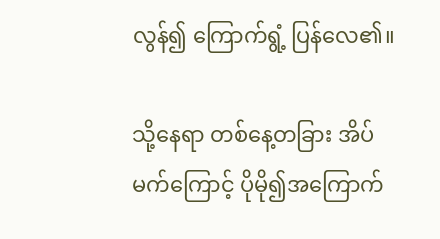လွန်၍ ကြောက်ရွံ့ ပြန်လေ၏။

သို့နေရာ တစ်နေ့တခြား အိပ်မက်ကြောင့် ပိုမို၍အကြောက်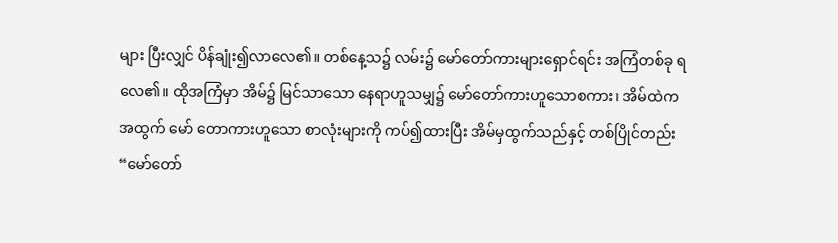များ ပြီးလျှင် ပိန်ချုံး၍လာလေ၏။ တစ်နေ့သ၌ လမ်း၌ မော်တော်ကားများရှောင်ရင်း အကြံတစ်ခု ရလေ၏။ ထိုအကြံမှာ အိမ်၌ မြင်သာသော နေရာဟူသမျှ၌ မော်တော်ကားဟူသောစကား၊ အိမ်ထဲကအထွက် မော် တောကားဟူသော စာလုံးများကို ကပ်၍ထားပြီး အိမ်မှထွက်သည်နှင့် တစ်ပြိုင်တည်း “မော်တော်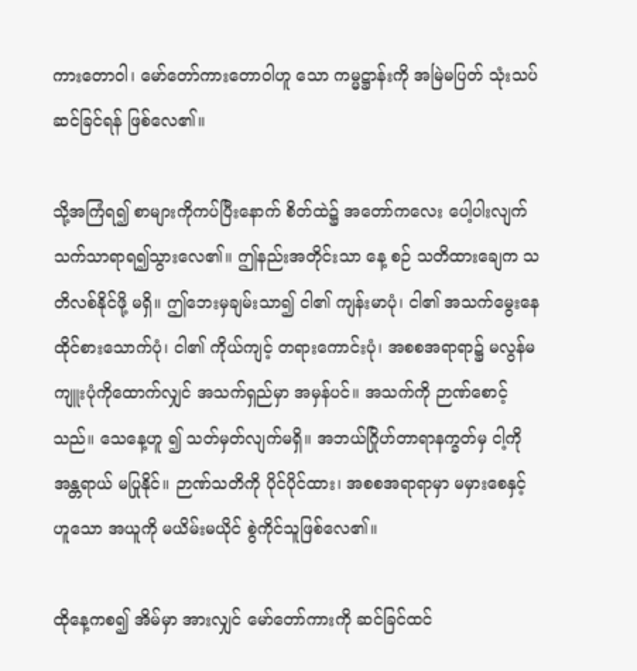ကားတောဝါ၊ မော်တော်ကားတောဝါဟူ သော ကမ္မဋ္ဌာန်းကို အမြဲမပြတ် သုံးသပ်ဆင်ခြင်ရန် ဖြစ်လေ၏။

သို့အကြံရ၍ စာများကိုကပ်ပြီးနောက် စိတ်ထဲ၌ အတော်ကလေး ပေါ့ပါးလျက် သက်သာရာရ၍သွားလေ၏။ ဤနည်းအတိုင်းသာ နေ့ စဉ် သတိထားချေက သတိလစ်နိုင်ဖို့ မရှိ။ ဤဘေးမှချမ်းသာ၍ ငါ၏ ကျန်းမာပုံ၊ ငါ၏ အသက်မွေးနေထိုင်စားသောက်ပုံ၊ ငါ၏ ကိုယ်ကျင့် တရားကောင်းပုံ၊ အစစအရာရာ၌ မလွန်မကျူးပုံကိုထောက်လျှင် အသက်ရှည်မှာ အမှန်ပင်။ အသက်ကို ဉာဏ်စောင့်သည်။ သေနေ့ဟူ ၍ သတ်မှတ်လျက်မရှိ။ အဘယ်ဂြိုဟ်တာရာနက္ခတ်မှ ငါ့ကို အန္တရာယ် မပြုနိုင်။ ဉာဏ်သတိကို ပိုင်ပိုင်ထား၊ အစစအရာရာမှာ မမှားစေနှင့် ဟူသော အယူကို မယိမ်းမယိုင် စွဲကိုင်သူဖြစ်လေ၏။

ထိုနေ့ကစ၍ အိမ်မှာ အားလျှင် မော်တော်ကားကို ဆင်ခြင်ထင်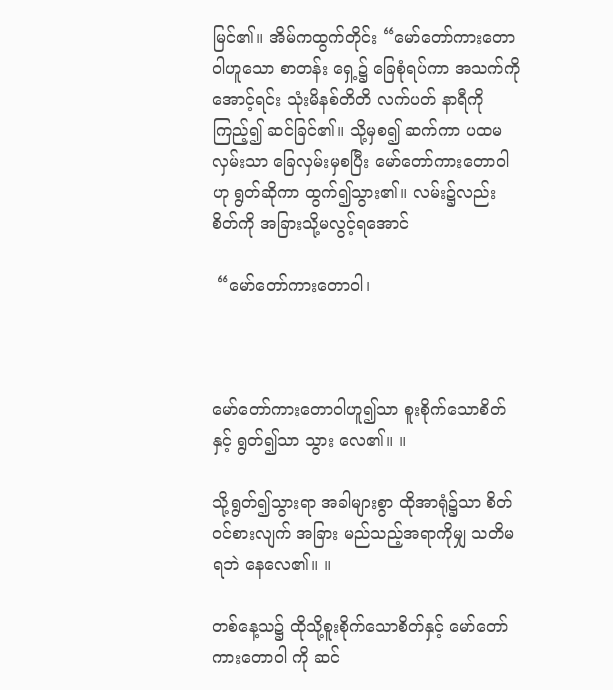မြင်၏။ အိမ်ကထွက်တိုင်း “မော်တော်ကားတောဝါဟူသော စာတန်း ရှေ့၌ ခြေစုံရပ်ကာ အသက်ကိုအောင့်ရင်း သုံးမိနစ်တိတိ လက်ပတ် နာရီကိုကြည့်၍ ဆင်ခြင်၏။ သို့မှစ၍ ဆက်ကာ ပထမလှမ်းသာ ခြေလှမ်းမှစပြီး မော်တော်ကားတောဝါဟု ရွတ်ဆိုကာ ထွက်၍သွား၏။ လမ်း၌လည်း စိတ်ကို အခြားသို့မလွင့်ရအောင်

 “မော်တော်ကားတောဝါ၊



မော်တော်ကားတောဝါဟူ၍သာ စူးစိုက်သောစိတ်နှင့် ရွတ်၍သာ သွား လေ၏။ ။

သို့ရွတ်၍သွားရာ အခါများစွာ ထိုအာရုံ၌သာ စိတ်ဝင်စားလျက် အခြား မည်သည့်အရာကိုမျှ သတိမရဘဲ နေလေ၏။ ။

တစ်နေ့သ၌ ထိုသို့စူးစိုက်သောစိတ်နှင့် မော်တော်ကားတောဝါ ကို ဆင်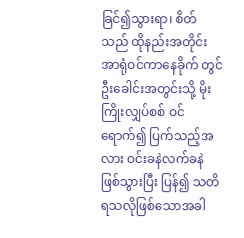ခြင်၍သွားရာ၊ စိတ်သည် ထိုနည်းအတိုင်း အာရုံဝင်ကာနေခိုက် တွင် ဦးခေါင်းအတွင်းသို့ မိုးကြိုးလျှပ်စစ် ဝင်ရောက်၍ ပြက်သည့်အ လား ဝင်းခနဲလက်ခနဲ ဖြစ်သွားပြီး ပြန်၍ သတိရသလိုဖြစ်သောအခါ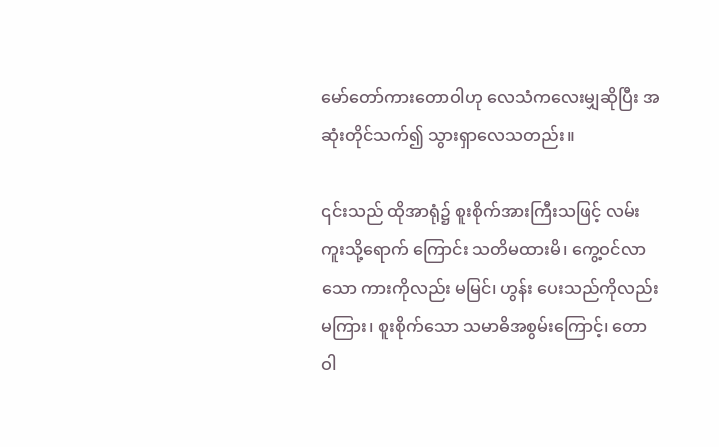မော်တော်ကားတောဝါဟု လေသံကလေးမျှဆိုပြီး အဆုံးတိုင်သက်၍ သွားရှာလေသတည်း။

၎င်းသည် ထိုအာရုံ၌ စူးစိုက်အားကြီးသဖြင့် လမ်းကူးသို့ရောက် ကြောင်း သတိမထားမိ၊ ကွေ့ဝင်လာသော ကားကိုလည်း မမြင်၊ ဟွန်း ပေးသည်ကိုလည်း မကြား၊ စူးစိုက်သော သမာဓိအစွမ်းကြောင့်၊ တောဝါ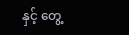နှင့် တွေ့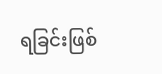ရခြင်းဖြစ်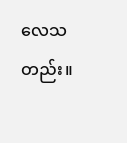လေသတည်း။